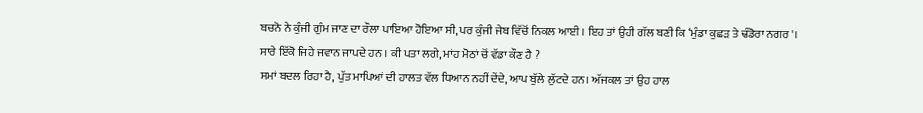ਬਚਨੋ ਨੇ ਕੁੰਜੀ ਗੁੰਮ ਜਾਣ ਦਾ ਰੌਲਾ ਪਾਇਆ ਹੋਇਆ ਸੀ, ਪਰ ਕੁੰਜੀ ਜੇਬ ਵਿੱਚੋਂ ਨਿਕਲ ਆਈ । ਇਹ ਤਾਂ ਉਹੀ ਗੱਲ ਬਣੀ ਕਿ ‘ਮੁੰਡਾ ਕੁਛੜ ਤੇ ਢੰਡੋਰਾ ਨਗਰ'।
ਸਾਰੇ ਇੱਕੋ ਜਿਹੇ ਜਵਾਨ ਜਾਪਦੇ ਹਨ । ਕੀ ਪਤਾ ਲਗੇ, ਮਾਂਹ ਮੋਠਾਂ ਚੋਂ ਵੱਡਾ ਕੌਣ ਹੈ ?
ਸਮਾਂ ਬਦਲ ਰਿਹਾ ਹੈ, ਪੁੱਤ ਮਾਪਿਆਂ ਦੀ ਹਾਲਤ ਵੱਲ ਧਿਆਨ ਨਹੀਂ ਦੇਂਦੇ, ਆਪ ਬੁੱਲੇ ਲੁੱਟਦੇ ਹਨ। ਅੱਜਕਲ ਤਾਂ ਉਹ ਹਾਲ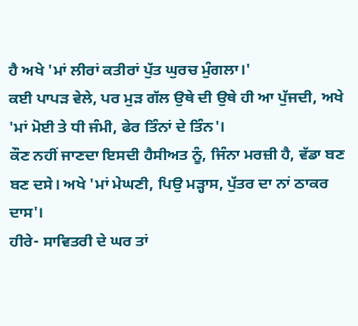ਹੈ ਅਖੇ 'ਮਾਂ ਲੀਰਾਂ ਕਤੀਰਾਂ ਪੁੱਤ ਘੁਰਚ ਮੁੰਗਲਾ।'
ਕਈ ਪਾਪੜ ਵੇਲੇ, ਪਰ ਮੁੜ ਗੱਲ ਉਥੇ ਦੀ ਉਥੇ ਹੀ ਆ ਪੁੱਜਦੀ, ਅਖੇ 'ਮਾਂ ਮੋਈ ਤੇ ਧੀ ਜੰਮੀ, ਫੇਰ ਤਿੰਨਾਂ ਦੇ ਤਿੰਨ'।
ਕੌਣ ਨਹੀਂ ਜਾਣਦਾ ਇਸਦੀ ਹੈਸੀਅਤ ਨੂੰ, ਜਿੰਨਾ ਮਰਜ਼ੀ ਹੈ, ਵੱਡਾ ਬਣ ਬਣ ਦਸੇ। ਅਖੇ 'ਮਾਂ ਮੇਘਣੀ, ਪਿਉ ਮੜ੍ਹਾਸ, ਪੁੱਤਰ ਦਾ ਨਾਂ ਠਾਕਰ ਦਾਸ'।
ਹੀਰੇ- ਸਾਵਿਤਰੀ ਦੇ ਘਰ ਤਾਂ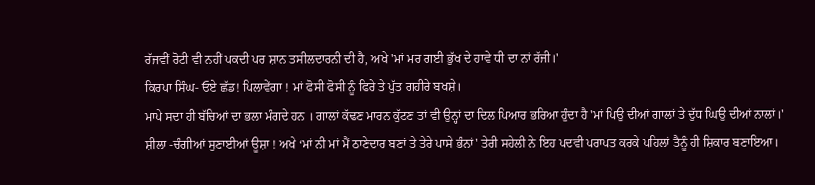ਰੱਜਵੀਂ ਰੋਟੀ ਵੀ ਨਹੀਂ ਪਕਦੀ ਪਰ ਸ਼ਾਨ ਤਸੀਲਦਾਰਨੀ ਦੀ ਹੈ, ਅਖੇ 'ਮਾਂ ਮਰ ਗਈ ਭੁੱਖ ਦੇ ਹਾਵੇ ਧੀ ਦਾ ਨਾਂ ਰੱਜੀ।'
ਕਿਰਪਾ ਸਿੰਘ- ਓਏ ਛੱਡ! ਪਿਲਾਵੇਂਗਾ ! ਮਾਂ ਫੋਸੀ ਫੋਸੀ ਨੂੰ ਫਿਰੇ ਤੇ ਪੁੱਤ ਗਹੀਰੇ ਬਖਸ਼ੇ।
ਮਾਪੇ ਸਦਾ ਹੀ ਬੱਚਿਆਂ ਦਾ ਭਲਾ ਮੰਗਦੇ ਹਨ । ਗਾਲਾਂ ਕੱਢਣ ਮਾਰਨ ਕੁੱਟਣ ਤਾਂ ਵੀ ਉਨ੍ਹਾਂ ਦਾ ਦਿਲ ਪਿਆਰ ਭਰਿਆ ਹੁੰਦਾ ਹੈ 'ਮਾਂ ਪਿਉ ਦੀਆਂ ਗਾਲਾਂ ਤੇ ਦੁੱਧ ਘਿਉ ਦੀਆਂ ਨਾਲਾਂ।'
ਸ਼ੀਲਾ -ਚੰਗੀਆਂ ਸੁਣਾਈਆਂ ਊਸ਼ਾ ! ਅਖੇ ‘ਮਾਂ ਨੀ ਮਾਂ ਮੈਂ ਠਾਣੇਦਾਰ ਬਣਾਂ ਤੇ ਤੇਰੇ ਪਾਸੇ ਭੰਨਾਂ' ਤੇਰੀ ਸਹੇਲੀ ਨੇ ਇਹ ਪਦਵੀ ਪਰਾਪਤ ਕਰਕੇ ਪਹਿਲਾਂ ਤੈਨੂੰ ਹੀ ਸ਼ਿਕਾਰ ਬਣਾਇਆ।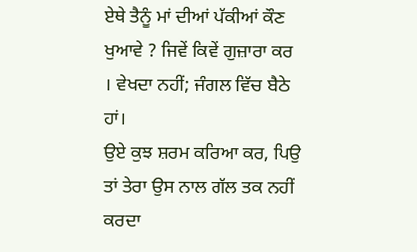ਏਥੇ ਤੈਨੂੰ ਮਾਂ ਦੀਆਂ ਪੱਕੀਆਂ ਕੌਣ ਖੁਆਵੇ ? ਜਿਵੇਂ ਕਿਵੇਂ ਗੁਜ਼ਾਰਾ ਕਰ । ਵੇਖਦਾ ਨਹੀਂ; ਜੰਗਲ ਵਿੱਚ ਬੈਠੇ ਹਾਂ।
ਉਏ ਕੁਝ ਸ਼ਰਮ ਕਰਿਆ ਕਰ, ਪਿਉ ਤਾਂ ਤੇਰਾ ਉਸ ਨਾਲ ਗੱਲ ਤਕ ਨਹੀਂ ਕਰਦਾ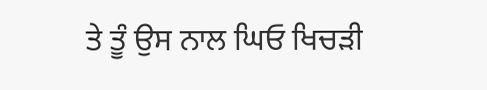ਤੇ ਤੂੰ ਉਸ ਨਾਲ ਘਿਓ ਖਿਚੜੀ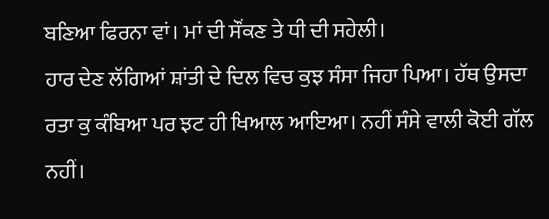ਬਣਿਆ ਫਿਰਨਾ ਵਾਂ। ਮਾਂ ਦੀ ਸੌਂਕਣ ਤੇ ਧੀ ਦੀ ਸਹੇਲੀ।
ਹਾਰ ਦੇਣ ਲੱਗਿਆਂ ਸ਼ਾਂਤੀ ਦੇ ਦਿਲ ਵਿਚ ਕੁਝ ਸੰਸਾ ਜਿਹਾ ਪਿਆ। ਹੱਥ ਉਸਦਾ ਰਤਾ ਕੁ ਕੰਬਿਆ ਪਰ ਝਟ ਹੀ ਖਿਆਲ ਆਇਆ। ਨਹੀਂ ਸੰਸੇ ਵਾਲੀ ਕੋਈ ਗੱਲ ਨਹੀਂ।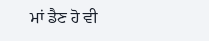ਮਾਂ ਡੈਣ ਹੋ ਵੀ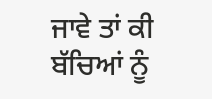ਜਾਵੇ ਤਾਂ ਕੀ ਬੱਚਿਆਂ ਨੂੰ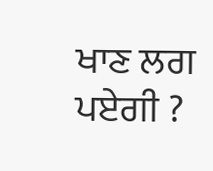ਖਾਣ ਲਗ ਪਏਗੀ ?